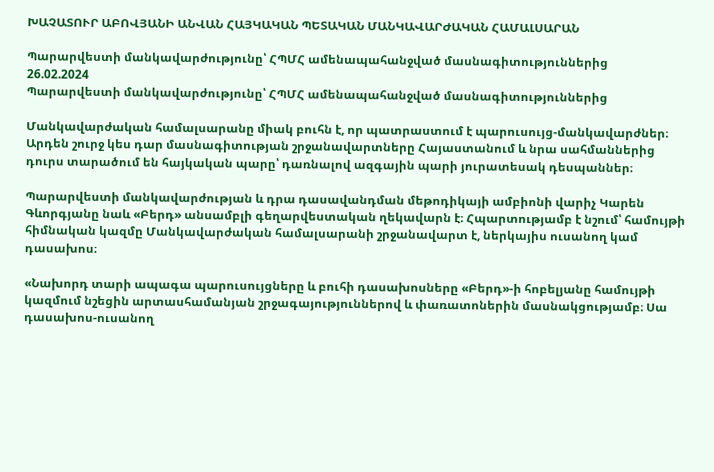ԽԱՉԱՏՈՒՐ ԱԲՈՎՅԱՆԻ ԱՆՎԱՆ ՀԱՅԿԱԿԱՆ ՊԵՏԱԿԱՆ ՄԱՆԿԱՎԱՐԺԱԿԱՆ ՀԱՄԱԼՍԱՐԱՆ

Պարարվեստի մանկավարժությունը՝ ՀՊՄՀ ամենապահանջված մասնագիտություններից
26.02.2024
Պարարվեստի մանկավարժությունը՝ ՀՊՄՀ ամենապահանջված մասնագիտություններից

Մանկավարժական համալսարանը միակ բուհն է, որ պատրաստում է պարուսույց-մանկավարժներ։ Արդեն շուրջ կես դար մասնագիտության շրջանավարտները Հայաստանում և նրա սահմաններից դուրս տարածում են հայկական պարը՝ դառնալով ազգային պարի յուրատեսակ դեսպաններ։

Պարարվեստի մանկավարժության և դրա դասավանդման մեթոդիկայի ամբիոնի վարիչ Կարեն Գևորգյանը նաև «Բերդ» անսամբլի գեղարվեստական ղեկավարն է։ Հպարտությամբ է նշում՝ համույթի հիմնական կազմը Մանկավարժական համալսարանի շրջանավարտ է, ներկայիս ուսանող կամ դասախոս։

«Նախորդ տարի ապագա պարուսույցները և բուհի դասախոսները «Բերդ»-ի հոբելյանը համույթի կազմում նշեցին արտասհամանյան շրջագայություններով և փառատոներին մասնակցությամբ։ Սա դասախոս-ուսանող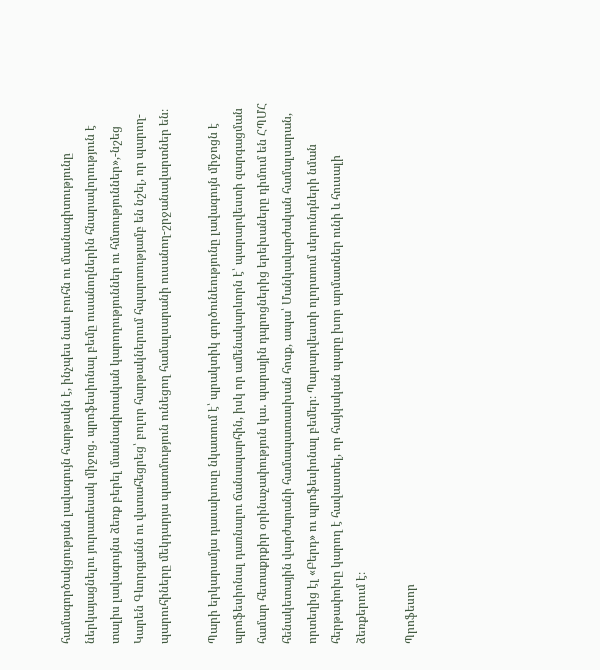համագործակցության լավագույն հարթակն է, ինչպես նաև բուհն ու մասնագիտությունը ներկայացնելու յուրատեսակ միջոց․ պրոֆեսիոնալ բեմը ուսանողներին հնարավորություն է տալիս լավագույնս ձեռք բերել մասնագիտական կարողություններ ու հմտություններ»,-նշեց Կարեն Գևորգյանն ու վստահեցրեց՝ բոլոր հարթակներում հպարտությամբ են նշել, որ պարող-պարուհիները մեկդարյա պատմություն ունեցող համալսարանի ուսանող-շրջանավարտներ են։

Պարի երկարամյա դասախոսը նկատում է՝ պրակտիկ գործունեությունը լավագույն միջոցն է պրոֆեսիոնալ դառնալու ճանապարհին, իսկ որ ամենակարևորն է՝ պարարվեստի զարգացման համար հետաքրքիր օրինաչափություն կա․ պարային դպրոցներից երեխաները դիմում են ՀՊՄՀ հենակետային վարժարանի համապատասխան հոսք, ապա՝ Մանկավարժական համալսարան, որտեղից էլ «Բերդ» ու պրոֆեսիոնալ բեմեր։ Պարարվեստի ոլորտում սերունդների նման հերթափոխը կարող է հավաստել, որ հայկական պարը խոր արմատներ ունի և հուսալի ձեռքերում է։

Պրոֆեսոր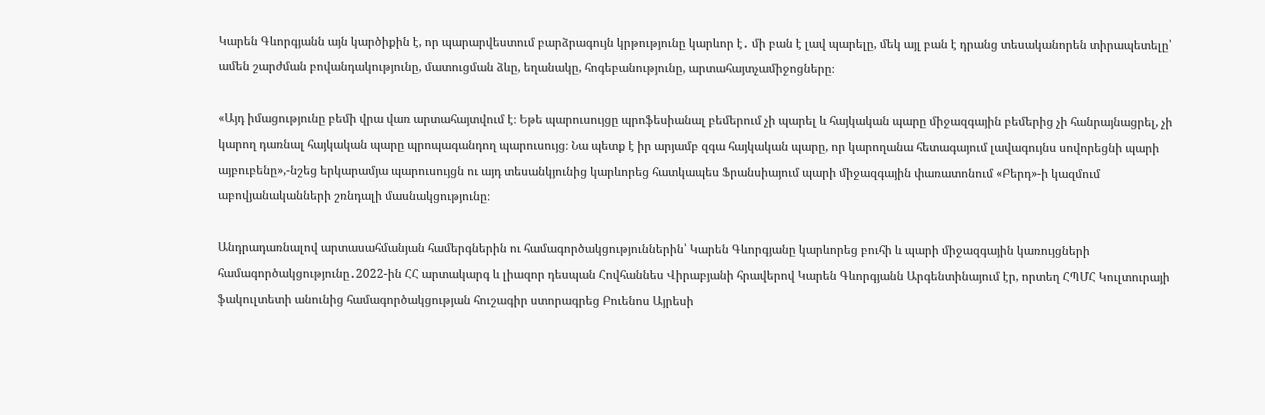Կարեն Գևորգյանն այն կարծիքին է, որ պարարվեստում բարձրագույն կրթությունը կարևոր է․ մի բան է լավ պարելը, մեկ այլ բան է դրանց տեսականորեն տիրապետելը՝ ամեն շարժման բովանդակությունը, մատուցման ձևը, եղանակը, հոգեբանությունը, արտահայտչամիջոցները։

«Այդ իմացությունը բեմի վրա վառ արտահայտվում է։ Եթե պարուսույցը պրոֆեսիանալ բեմերում չի պարել և հայկական պարը միջազգային բեմերից չի հանրայնացրել, չի կարող դառնալ հայկական պարը պրոպագանդող պարուսույց։ Նա պետք է իր արյամբ զգա հայկական պարը, որ կարողանա հետագայում լավագույնս սովորեցնի պարի այբուբենը»,-նշեց երկարամյա պարուսույցն ու այդ տեսանկյունից կարևորեց հատկապես Ֆրանսիայում պարի միջազգային փառատոնում «Բերդ»-ի կազմում աբովյանականների շռնդալի մասնակցությունը։

Անդրադառնալով արտասահմանյան համերգներին ու համագործակցություններին՝ Կարեն Գևորգյանը կարևորեց բուհի և պարի միջազգային կառույցների համագործակցությունը․2022-ին ՀՀ արտակարգ և լիազոր դեսպան Հովհաննես Վիրաբյանի հրավերով Կարեն Գևորգյանն Արգենտինայում էր, որտեղ ՀՊՄՀ Կուլտուրայի ֆակուլտետի անունից համագործակցության հուշագիր ստորագրեց Բուենոս Այրեսի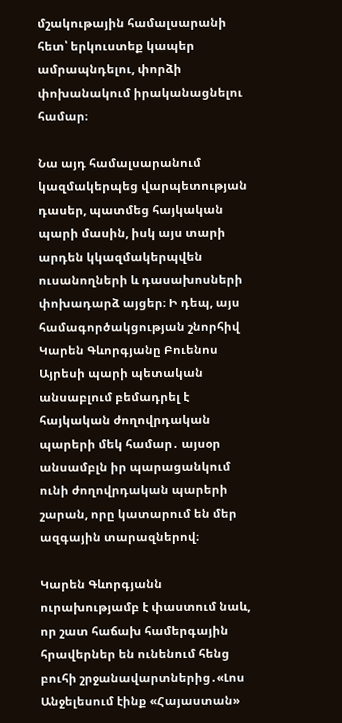մշակութային համալսարանի հետ՝ երկուստեք կապեր ամրապնդելու, փորձի փոխանակում իրականացնելու համար։

Նա այդ համալսարանում կազմակերպեց վարպետության դասեր, պատմեց հայկական պարի մասին, իսկ այս տարի արդեն կկազմակերպվեն ուսանողների և դասախոսների փոխադարձ այցեր։ Ի դեպ, այս համագործակցության շնորհիվ Կարեն Գևորգյանը Բուենոս Այրեսի պարի պետական անսաբլում բեմադրել է հայկական ժողովրդական պարերի մեկ համար․ այսօր անսամբլն իր պարացանկում ունի ժողովրդական պարերի շարան, որը կատարում են մեր ազգային տարազներով։

Կարեն Գևորգյանն ուրախությամբ է փաստում նաև, որ շատ հաճախ համերգային հրավերներ են ունենում հենց բուհի շրջանավարտներից․«Լոս Անջելեսում էինք «Հայաստան»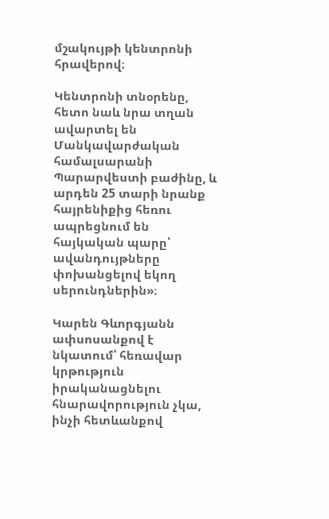մշակույթի կենտրոնի հրավերով։

Կենտրոնի տնօրենը, հետո նաև նրա տղան ավարտել են Մանկավարժական համալսարանի Պարարվեստի բաժինը, և արդեն 25 տարի նրանք հայրենիքից հեռու ապրեցնում են հայկական պարը՝ ավանդույթները փոխանցելով եկող սերունդներին»։

Կարեն Գևորգյանն ափսոսանքով է նկատում՝ հեռավար կրթություն իրականացնելու հնարավորություն չկա, ինչի հետևանքով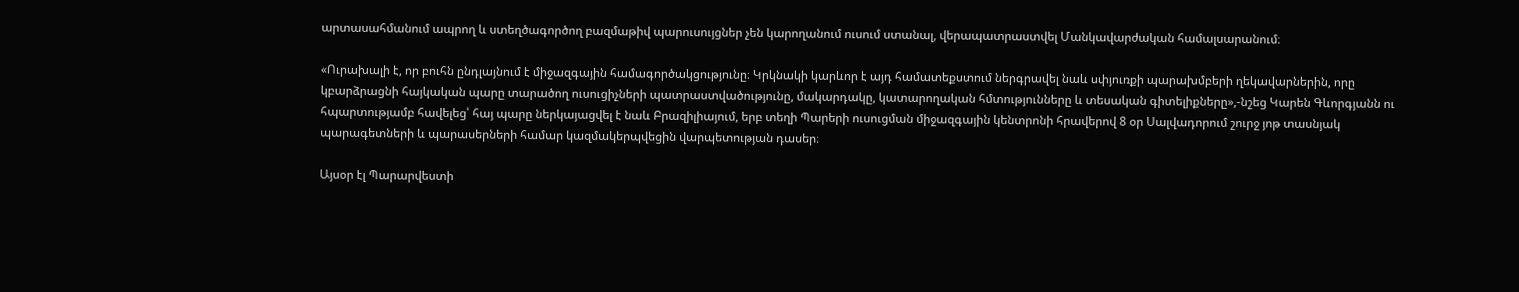արտասահմանում ապրող և ստեղծագործող բազմաթիվ պարուսույցներ չեն կարողանում ուսում ստանալ, վերապատրաստվել Մանկավարժական համալսարանում։

«Ուրախալի է, որ բուհն ընդլայնում է միջազգային համագործակցությունը։ Կրկնակի կարևոր է այդ համատեքստում ներգրավել նաև սփյուռքի պարախմբերի ղեկավարներին, որը կբարձրացնի հայկական պարը տարածող ուսուցիչների պատրաստվածությունը, մակարդակը, կատարողական հմտությունները և տեսական գիտելիքները»,-նշեց Կարեն Գևորգյանն ու հպարտությամբ հավելեց՝ հայ պարը ներկայացվել է նաև Բրազիլիայում, երբ տեղի Պարերի ուսուցման միջազգային կենտրոնի հրավերով 8 օր Սալվադորում շուրջ յոթ տասնյակ պարագետների և պարասերների համար կազմակերպվեցին վարպետության դասեր։

Այսօր էլ Պարարվեստի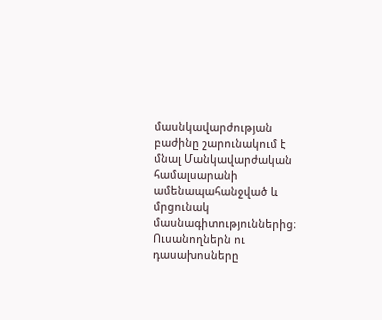մասնկավարժության բաժինը շարունակում է մնալ Մանկավարժական համալսարանի ամենապահանջված և մրցունակ մասնագիտություններից։ Ուսանողներն ու դասախոսները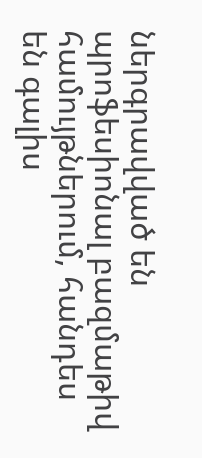ներգրավված են պրոֆեսիոնալ բազմաթիվ համույթներում, հանդես են գալիս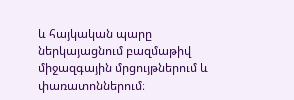և հայկական պարը ներկայացնում բազմաթիվ միջազգային մրցույթներում և փառատոններում։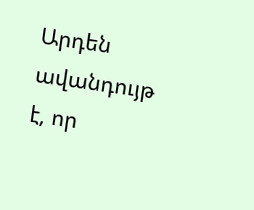Արդեն ավանդույթ է, որ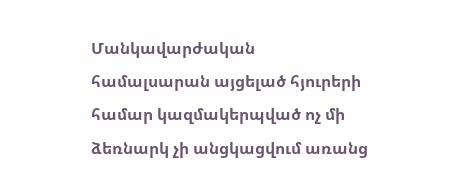Մանկավարժական համալսարան այցելած հյուրերի համար կազմակերպված ոչ մի ձեռնարկ չի անցկացվում առանց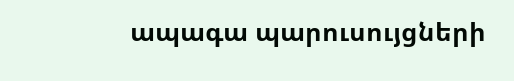ապագա պարուսույցների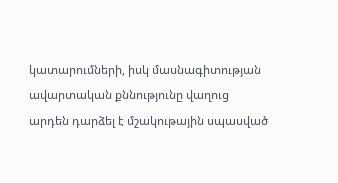կատարումների, իսկ մասնագիտության ավարտական քննությունը վաղուց արդեն դարձել է մշակութային սպասված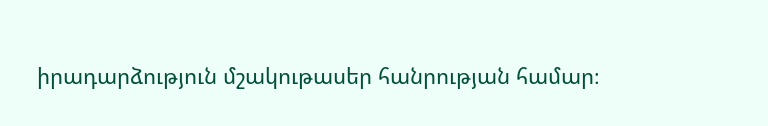իրադարձություն մշակութասեր հանրության համար։